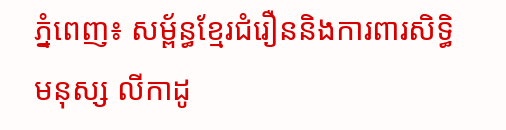ភ្នំពេញ៖ សម្ព័ន្ធខ្មែរជំរឿននិងការពារសិទ្ធិមនុស្ស លីកាដូ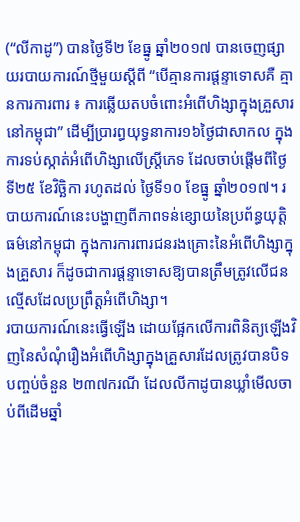(“លីកាដូ”) បានថ្ងៃទី២ ខែធ្នូ ឆ្នាំ២០១៧ បានចេញផ្សាយរបាយការណ៍ថ្មីមួយស្ដីពី “បើគ្មានការផ្តន្ទាទោសគឺ គ្មានការការពារ ៖ ការឆ្លើយតបចំពោះអំពើហិង្សាក្នុងគ្រួសារនៅកម្ពុជា” ដើម្បីប្រារព្ធយុទ្ធនាការ១៦ថ្ងៃជាសាកល ក្នុងការទប់ស្កាត់អំពើហិង្សាលើស្ត្រីភេទ ដែលចាប់ផ្ដើមពីថ្ងៃទី២៥ ខែវិច្ឆិកា រហូតដល់ ថ្ងៃទី១០ ខែធ្នូ ឆ្នាំ២០១៧។ របាយការណ៍នេះបង្ហាញពីភាពទន់ខ្សោយនៃប្រព័ន្ធយុត្តិធម៌នៅកម្ពុជា ក្នុងការការពារជនរងគ្រោះនៃអំពើហិង្សាក្នុងគ្រួសារ ក៏ដូចជាការផ្ដន្ទាទោសឱ្យបានត្រឹមត្រូវលើជនល្មើសដែលប្រព្រឹត្តអំពើហិង្សា។
របាយការណ៍នេះធ្វើឡើង ដោយផ្អែកលើការពិនិត្យឡើងវិញនៃសំណុំរឿងអំពើហិង្សាក្នុងគ្រួសារដែលត្រូវបានបិទបញ្ចប់ចំនួន ២៣៧ករណី ដែលលីកាដូបានឃ្លាំមើលចាប់ពីដើមឆ្នាំ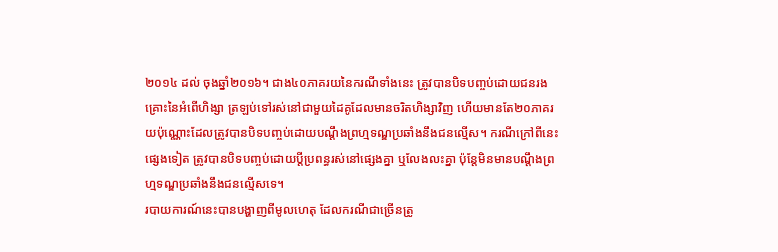២០១៤ ដល់ ចុងឆ្នាំ២០១៦។ ជាង៤០ភាគរយនៃករណីទាំងនេះ ត្រូវបានបិទបញ្ចប់ដោយជនរងគ្រោះនៃអំពើហិង្សា ត្រឡប់ទៅរស់នៅជាមួយដៃគូដែលមានចរិតហិង្សាវិញ ហើយមានតែ២០ភាគរយប៉ុណ្ណោះដែលត្រូវបានបិទបញ្ចប់ដោយបណ្ដឹងព្រហ្មទណ្ឌប្រឆាំងនឹងជនល្មើស។ ករណីក្រៅពីនេះផ្សេងទៀត ត្រូវបានបិទបញ្ចប់ដោយប្ដីប្រពន្ធរស់នៅផ្សេងគ្នា ឬលែងលះគ្នា ប៉ុន្តែមិនមានបណ្ដឹងព្រហ្មទណ្ឌប្រឆាំងនឹងជនល្មើសទេ។
របាយការណ៍នេះបានបង្ហាញពីមូលហេតុ ដែលករណីជាច្រើនត្រូ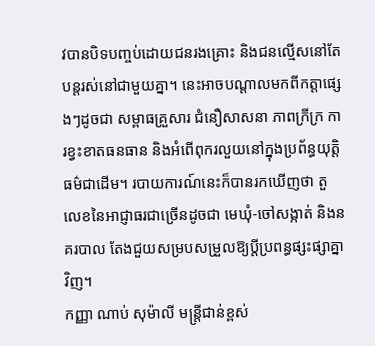វបានបិទបញ្ចប់ដោយជនរងគ្រោះ និងជនល្មើសនៅតែបន្តរស់នៅជាមួយគ្នា។ នេះអាចបណ្ដាលមកពីកត្តាផ្សេងៗដូចជា សម្ពាធគ្រួសារ ជំនឿសាសនា ភាពក្រីក្រ ការខ្វះខាតធនធាន និងអំពើពុករលួយនៅក្នុងប្រព័ន្ធយុត្តិធម៌ជាដើម។ របាយការណ៍នេះក៏បានរកឃើញថា តួលេខនៃអាជ្ញាធរជាច្រើនដូចជា មេឃុំ-ចៅសង្កាត់ និងនគរបាល តែងជួយសម្របសម្រួលឱ្យប្ដីប្រពន្ធផ្សះផ្សាគ្នាវិញ។
កញ្ញា ណាប់ សុម៉ាលី មន្ត្រីជាន់ខ្ពស់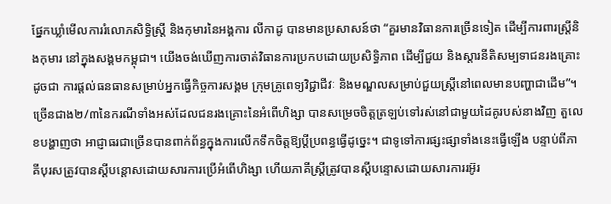ផ្នែកឃ្លាំមើលការរំលោភសិទិ្ធស្ត្រី និងកុមារនៃអង្គការ លីកាដូ បានមានប្រសាសន៍ថា “គួរមានវិធានការច្រើនទៀត ដើម្បីការពារស្ត្រីនិងកុមារ នៅក្នុងសង្គមកម្ពុជា។ យើងចង់ឃើញការចាត់វិធានការប្រកបដោយប្រសិទ្ធិភាព ដើម្បីជួយ និងស្ដារនីតិសម្បទាជនរងគ្រោះដូចជា ការផ្ដល់ធនធានសម្រាប់អ្នកធ្វើកិច្ចការសង្គម ក្រុមគ្រូពេទ្យវិជ្ជាជីវៈ និងមណ្ឌលសម្រាប់ជួយស្ត្រីនៅពេលមានបញ្ហាជាដើម”។
ច្រើនជាង២/៣នៃករណីទាំងអស់ដែលជនរងគ្រោះនៃអំពើហិង្សា បានសម្រេចចិត្តត្រឡប់ទៅរស់នៅជាមួយដៃគូរបស់នាងវិញ តួលេខបង្ហាញថា អាជ្ញាធរជាច្រើនបានពាក់ព័ន្ធក្នុងការលើកទឹកចិត្តឱ្យប្ដីប្រពន្ធធ្វើដូច្នេះ។ ជាទូទៅការផ្សះផ្សាទាំងនេះធ្វើឡើង បន្ទាប់ពីភាគីបុរសត្រូវបានស្ដីបន្ដោសដោយសារការប្រើអំពើហិង្សា ហើយភាគីស្ត្រីត្រូវបានស្តីបន្ទោសដោយសារការរអ៊ូរ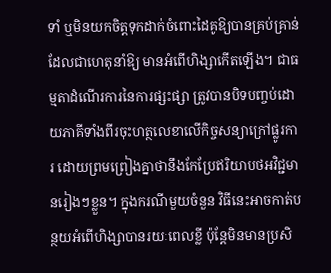ទាំ ឬមិនយកចិត្តទុកដាក់ចំពោះដៃគូឱ្យបានគ្រប់គ្រាន់ ដែលជាហេតុនាំឱ្យ មានអំពើហិង្សាកើតឡើង។ ជាធម្មតាដំណើរការនៃការផ្សះផ្សា ត្រូវបានបិទបញ្ចប់ដោយភាគីទាំងពីរចុះហត្ថលេខាលើកិច្ចសន្យាក្រៅផ្លូរការ ដោយព្រមព្រៀងគ្នាថានឹងកែប្រែឥរិយាបថអវិជ្ជមានរៀងៗខ្លួន។ ក្នុងករណីមួយចំនួន វិធីនេះអាចកាត់បន្ថយអំពើហិង្សាបានរយៈពេលខ្លី ប៉ុន្តែមិនមានប្រសិ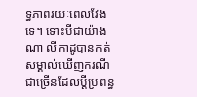ទ្ធភាពរយៈពេលវែងទេ។ ទោះបីជាយ៉ាងណា លីកាដូបានកត់សម្គាល់ឃើញករណីជាច្រើនដែលប្ដីប្រពន្ធ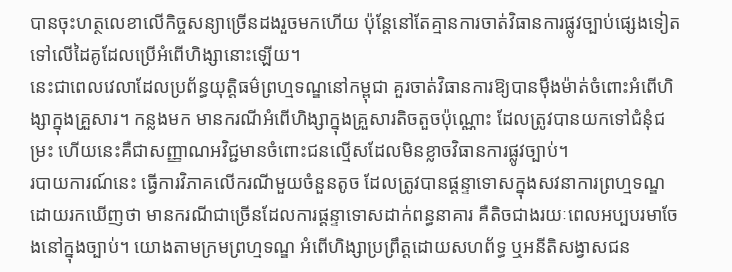បានចុះហត្ថលេខាលើកិច្ចសន្យាច្រើនដងរួចមកហើយ ប៉ុន្តែនៅតែគ្មានការចាត់វិធានការផ្លូវច្បាប់ផ្សេងទៀត ទៅលើដៃគូដែលប្រើអំពើហិង្សានោះឡើយ។
នេះជាពេលវេលាដែលប្រព័ន្ធយុត្តិធម៌ព្រហ្មទណ្ឌនៅកម្ពុជា គួរចាត់វិធានការឱ្យបានម៉ឹងម៉ាត់ចំពោះអំពើហិង្សាក្នុងគ្រួសារ។ កន្លងមក មានករណីអំពើហិង្សាក្នុងគ្រួសារតិចតួចប៉ុណ្ណោះ ដែលត្រូវបានយកទៅជំនុំជម្រះ ហើយនេះគឺជាសញ្ញាណអវិជ្ជមានចំពោះជនល្មើសដែលមិនខ្លាចវិធានការផ្លូវច្បាប់។
របាយការណ៍នេះ ធ្វើការវិភាគលើករណីមួយចំនួនតូច ដែលត្រូវបានផ្ដន្ទាទោសក្នុងសវនាការព្រហ្មទណ្ឌ ដោយរកឃើញថា មានករណីជាច្រើនដែលការផ្ដន្ទាទោសដាក់ពន្ធនាគារ គឺតិចជាងរយៈពេលអប្បបរមាចែងនៅក្នុងច្បាប់។ យោងតាមក្រមព្រហ្មទណ្ឌ អំពើហិង្សាប្រព្រឹត្តដោយសហព័ទ្ធ ឬអនីតិសង្វាសជន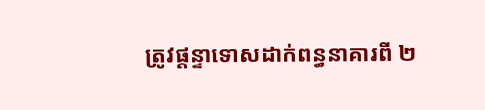ត្រូវផ្ដន្ទាទោសដាក់ពន្ធនាគារពី ២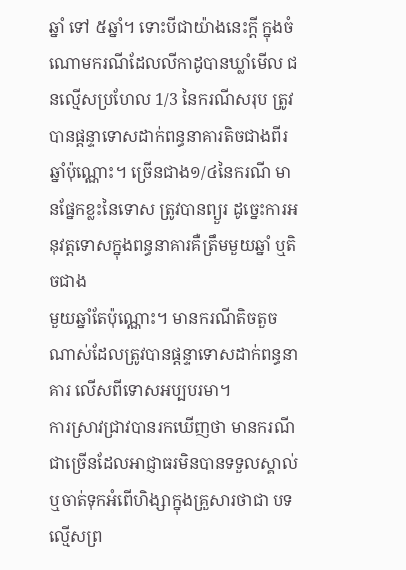ឆ្នាំ ទៅ ៥ឆ្នាំ។ ទោះបីជាយ៉ាងនេះក្ដី ក្នុងចំណោមករណីដែលលីកាដូបានឃ្លាំមើល ជនល្មើសប្រហែល 1/3 នៃករណីសរុប ត្រូវបានផ្តន្ទាទោសដាក់ពន្ធនាគារតិចជាងពីរឆ្នាំប៉ុណ្ណោះ។ ច្រើនជាង១/៤នៃករណី មានផ្នែកខ្លះនៃទោស ត្រូវបានព្យួរ ដូច្នេះការអនុវត្តទោសក្នុងពន្ធនាគារគឺត្រឹមមួយឆ្នាំ ឬតិចជាង
មួយឆ្នាំតែប៉ុណ្ណោះ។ មានករណីតិចតួចណាស់ដែលត្រូវបានផ្ដន្ទាទោសដាក់ពន្ធនាគារ លើសពីទោសអប្បបរមា។
ការស្រាវជ្រាវបានរកឃើញថា មានករណីជាច្រើនដែលអាជ្ញាធរមិនបានទទួលស្គាល់ ឬចាត់ទុកអំពើហិង្សាក្នុងគ្រួសារថាជា បទល្មើសព្រ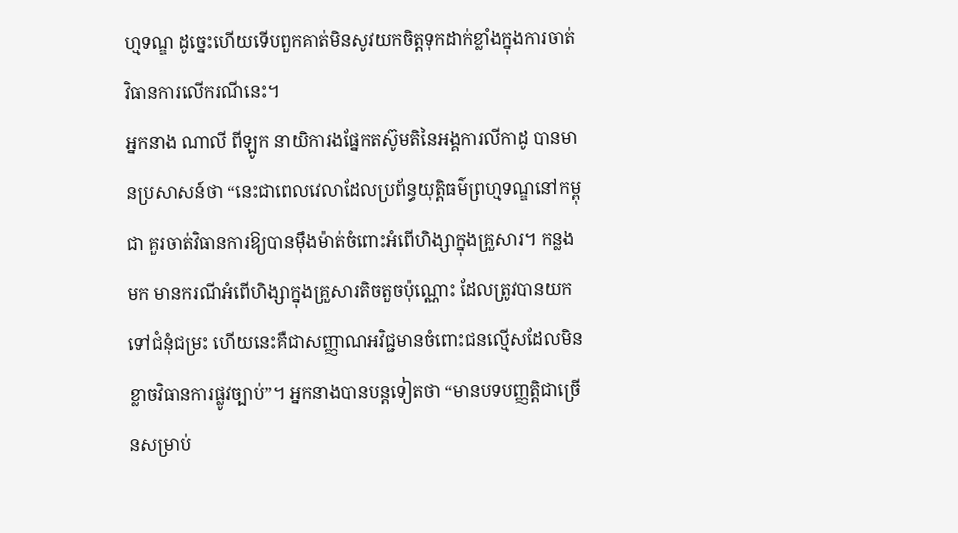ហ្មទណ្ឌ ដូច្នេះហើយទើបពួកគាត់មិនសូវយកចិត្តទុកដាក់ខ្លាំងក្នុងការចាត់វិធានការលើករណីនេះ។
អ្នកនាង ណាលី ពីឡូក នាយិការងផ្នែកតស៊ូមតិនៃអង្គការលីកាដូ បានមានប្រសាសន៍ថា “នេះជាពេលវេលាដែលប្រព័ន្ធយុត្តិធម៌ព្រហ្មទណ្ឌនៅកម្ពុជា គួរចាត់វិធានការឱ្យបានម៉ឹងម៉ាត់ចំពោះអំពើហិង្សាក្នុងគ្រួសារ។ កន្លងមក មានករណីអំពើហិង្សាក្នុងគ្រួសារតិចតួចប៉ុណ្ណោះ ដែលត្រូវបានយកទៅជំនុំជម្រះ ហើយនេះគឺជាសញ្ញាណអវិជ្ជមានចំពោះជនល្មើសដែលមិនខ្លាចវិធានការផ្លូវច្បាប់”។ អ្នកនាងបានបន្តទៀតថា “មានបទបញ្ញត្តិជាច្រើនសម្រាប់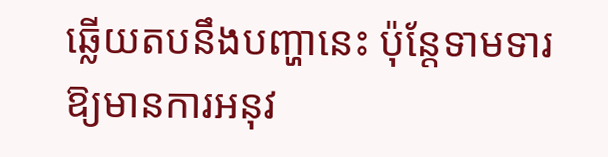ឆ្លើយតបនឹងបញ្ហានេះ ប៉ុន្តែទាមទារឱ្យមានការអនុវ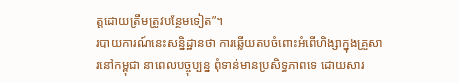ត្តដោយត្រឹមត្រូវបន្ថែមទៀត”។
របាយការណ៍នេះសន្និដ្ឋានថា ការឆ្លើយតបចំពោះអំពើហិង្សាក្នុងគ្រួសារនៅកម្ពុជា នាពេលបច្ចុប្បន្ន ពុំទាន់មានប្រសិទ្ធភាពទេ ដោយសារ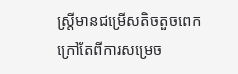ស្ត្រីមានជម្រើសតិចតួចពេក ក្រៅតែពីការសម្រេច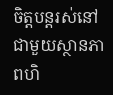ចិត្តបន្តរស់នៅជាមួយស្ថានភាពហិ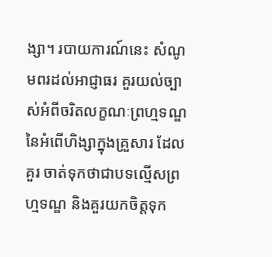ង្សា។ របាយការណ៍នេះ សំណូមពរដល់អាជ្ញាធរ គួរយល់ច្បាស់អំពីចរិតលក្ខណៈព្រហ្មទណ្ឌនៃអំពើហិង្សាក្នុងគ្រួសារ ដែលគួរ ចាត់ទុកថាជាបទល្មើសព្រហ្មទណ្ឌ និងគួរយកចិត្តទុក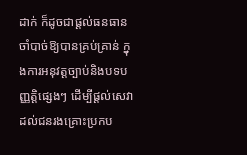ដាក់ ក៏ដូចជាផ្ដល់ធនធានចាំបាច់ឱ្យបានគ្រប់គ្រាន់ ក្នុងការអនុវត្តច្បាប់និងបទបញ្ញត្តិផ្សេងៗ ដើម្បីផ្ដល់សេវាដល់ជនរងគ្រោះប្រកប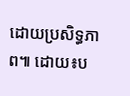ដោយប្រសិទ្ធភាព៕ ដោយ៖ប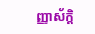ញ្ញាស័ក្តិ